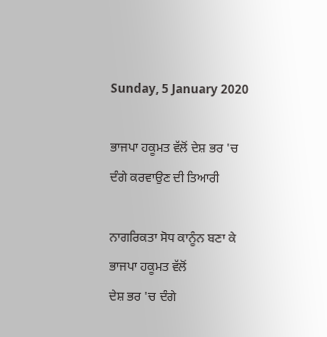Sunday, 5 January 2020

ਭਾਜਪਾ ਹਕੂਮਤ ਵੱਲੋਂ ਦੇਸ਼ ਭਰ 'ਚ ਦੰਗੇ ਕਰਵਾਉਣ ਦੀ ਤਿਆਰੀ

ਨਾਗਰਿਕਤਾ ਸੋਧ ਕਾਨੂੰਨ ਬਣਾ ਕੇ ਭਾਜਪਾ ਹਕੂਮਤ ਵੱਲੋਂ
ਦੇਸ਼ ਭਰ 'ਚ ਦੰਗੇ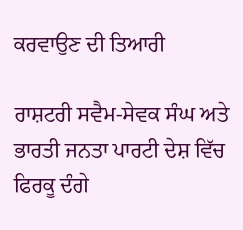ਕਰਵਾਉਣ ਦੀ ਤਿਆਰੀ

ਰਾਸ਼ਟਰੀ ਸਵੈਮ-ਸੇਵਕ ਸੰਘ ਅਤੇ ਭਾਰਤੀ ਜਨਤਾ ਪਾਰਟੀ ਦੇਸ਼ ਵਿੱਚ ਫਿਰਕੂ ਦੰਗੇ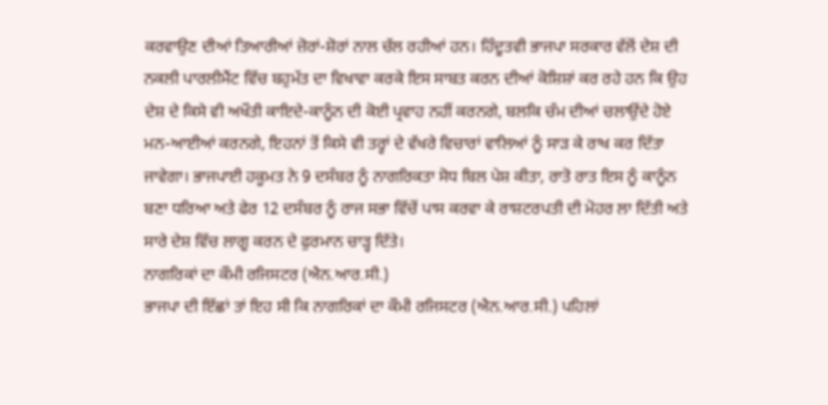ਕਰਵਾਉਣ ਦੀਆਂ ਤਿਆਰੀਆਂ ਜ਼ੋਰਾਂ-ਸ਼ੋਰਾਂ ਨਾਲ ਚੱਲ ਰਹੀਆਂ ਹਨ। ਹਿੰਦੂਤਵੀ ਭਾਜਪਾ ਸਰਕਾਰ ਵੱਲੋਂ ਦੇਸ਼ ਦੀ ਨਕਲੀ ਪਾਰਲੀਮੈਂਟ ਵਿੱਚ ਬਹੁਮੱਤ ਦਾ ਵਿਖਾਵਾ ਕਰਕੇ ਇਸ ਸਾਬਤ ਕਰਨ ਦੀਆਂ ਕੋਸ਼ਿਸ਼ਾਂ ਕਰ ਰਹੇ ਹਨ ਕਿ ਉਹ ਦੇਸ਼ ਦੇ ਕਿਸੇ ਵੀ ਅਖੌਤੀ ਕਾਇਦੇ-ਕਾਨੂੰਨ ਦੀ ਕੋਈ ਪ੍ਰਵਾਹ ਨਹੀਂ ਕਰਨਗੇ, ਬਲਕਿ ਚੰਮ ਦੀਆਂ ਚਲਾਉਂਦੇ ਹੋਏ ਮਨ-ਆਈਆਂ ਕਰਨਗੇ, ਇਹਨਾਂ ਤੋਂ ਕਿਸੇ ਵੀ ਤਰ੍ਹਾਂ ਦੇ ਵੱਖਰੇ ਵਿਚਾਰਾਂ ਵਾਲਿਆਂ ਨੂੰ ਸਾੜ ਕੇ ਰਾਖ ਕਰ ਦਿੱਤਾ ਜਾਵੇਗਾ। ਭਾਜਪਾਈ ਹਕੂਮਤ ਨੇ 9 ਦਸੰਬਰ ਨੂੰ ਨਾਗਰਿਕਤਾ ਸੋਧ ਬਿਲ ਪੇਸ਼ ਕੀਤਾ, ਰਾਤੋ ਰਾਤ ਇਸ ਨੂੰ ਕਾਨੂੰਨ ਬਣਾ ਧਰਿਆ ਅਤੇ ਫੇਰ 12 ਦਸੰਬਰ ਨੂੰ ਰਾਜ ਸਭਾ ਵਿੱਚੋਂ ਪਾਸ ਕਰਵਾ ਕੇ ਰਾਸ਼ਟਰਪਤੀ ਦੀ ਮੋਹਰ ਲਾ ਦਿੱਤੀ ਅਤੇ ਸਾਰੇ ਦੇਸ਼ ਵਿੱਚ ਲਾਗੂ ਕਰਨ ਦੇ ਫੁਰਮਾਨ ਚਾੜ੍ਹ ਦਿੱਤੇ।
ਨਾਗਰਿਕਾਂ ਦਾ ਕੌਮੀ ਰਜਿਸਟਰ (ਐਨ.ਆਰ.ਸੀ.)
ਭਾਜਪਾ ਦੀ ਇੱਛਾਂ ਤਾਂ ਇਹ ਸੀ ਕਿ ਨਾਗਰਿਕਾਂ ਦਾ ਕੌਮੀ ਰਜਿਸਟਰ (ਐਨ.ਆਰ.ਸੀ.) ਪਹਿਲਾਂ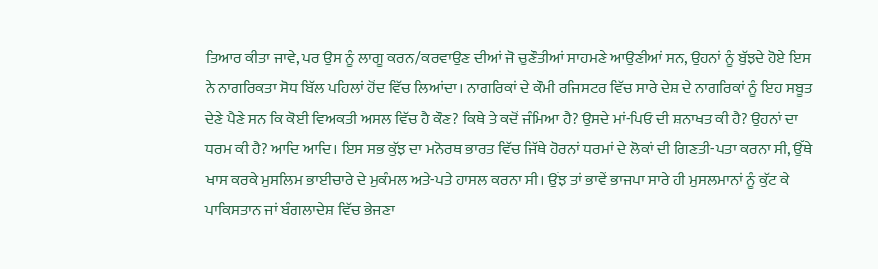ਤਿਆਰ ਕੀਤਾ ਜਾਵੇ, ਪਰ ਉਸ ਨੂੰ ਲਾਗੂ ਕਰਨ/ਕਰਵਾਉਣ ਦੀਆਂ ਜੋ ਚੁਣੌਤੀਆਂ ਸਾਹਮਣੇ ਆਉਣੀਆਂ ਸਨ, ਉਹਨਾਂ ਨੂੰ ਬੁੱਝਦੇ ਹੋਏ ਇਸ ਨੇ ਨਾਗਰਿਕਤਾ ਸੋਧ ਬਿੱਲ ਪਹਿਲਾਂ ਹੋਂਦ ਵਿੱਚ ਲਿਆਂਦਾ। ਨਾਗਰਿਕਾਂ ਦੇ ਕੌਮੀ ਰਜਿਸਟਰ ਵਿੱਚ ਸਾਰੇ ਦੇਸ਼ ਦੇ ਨਾਗਰਿਕਾਂ ਨੂੰ ਇਹ ਸਬੂਤ ਦੇਣੇ ਪੈਣੇ ਸਨ ਕਿ ਕੋਈ ਵਿਅਕਤੀ ਅਸਲ ਵਿੱਚ ਹੈ ਕੌਣ? ਕਿਥੇ ਤੇ ਕਦੋਂ ਜੰਮਿਆ ਹੈ? ਉਸਦੇ ਮਾਂ-ਪਿਓ ਦੀ ਸ਼ਨਾਖਤ ਕੀ ਹੈ? ਉਹਨਾਂ ਦਾ ਧਰਮ ਕੀ ਹੈ? ਆਦਿ ਆਦਿ। ਇਸ ਸਭ ਕੁੱਝ ਦਾ ਮਨੋਰਥ ਭਾਰਤ ਵਿੱਚ ਜਿੱਥੇ ਹੋਰਨਾਂ ਧਰਮਾਂ ਦੇ ਲੋਕਾਂ ਦੀ ਗਿਣਤੀ-ਪਤਾ ਕਰਨਾ ਸੀ, ਉੱਥੇ ਖਾਸ ਕਰਕੇ ਮੁਸਲਿਮ ਭਾਈਚਾਰੇ ਦੇ ਮੁਕੰਮਲ ਅਤੇ-ਪਤੇ ਹਾਸਲ ਕਰਨਾ ਸੀ। ਉਂਝ ਤਾਂ ਭਾਵੇਂ ਭਾਜਪਾ ਸਾਰੇ ਹੀ ਮੁਸਲਮਾਨਾਂ ਨੂੰ ਕੁੱਟ ਕੇ ਪਾਕਿਸਤਾਨ ਜਾਂ ਬੰਗਲਾਦੇਸ਼ ਵਿੱਚ ਭੇਜਣਾ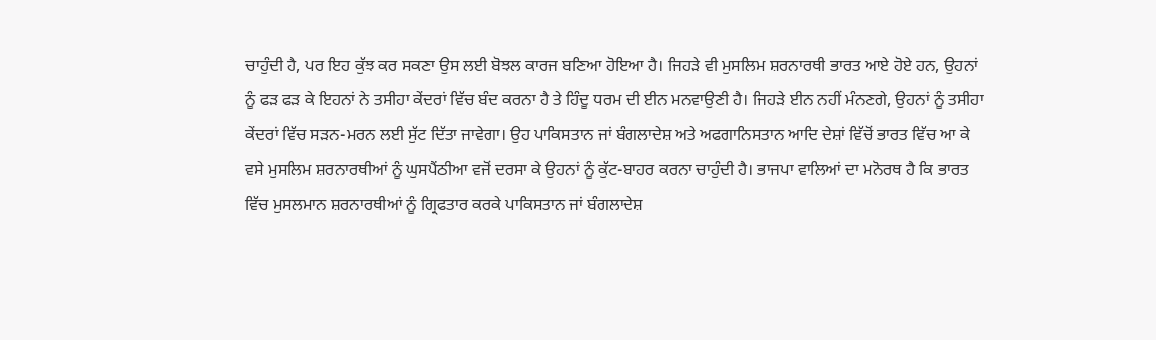ਚਾਹੁੰਦੀ ਹੈ, ਪਰ ਇਹ ਕੁੱਝ ਕਰ ਸਕਣਾ ਉਸ ਲਈ ਬੋਝਲ ਕਾਰਜ ਬਣਿਆ ਹੋਇਆ ਹੈ। ਜਿਹੜੇ ਵੀ ਮੁਸਲਿਮ ਸ਼ਰਨਾਰਥੀ ਭਾਰਤ ਆਏ ਹੋਏ ਹਨ, ਉਹਨਾਂ ਨੂੰ ਫੜ ਫੜ ਕੇ ਇਹਨਾਂ ਨੇ ਤਸੀਹਾ ਕੇਂਦਰਾਂ ਵਿੱਚ ਬੰਦ ਕਰਨਾ ਹੈ ਤੇ ਹਿੰਦੂ ਧਰਮ ਦੀ ਈਨ ਮਨਵਾਉਣੀ ਹੈ। ਜਿਹੜੇ ਈਨ ਨਹੀਂ ਮੰਨਣਗੇ, ਉਹਨਾਂ ਨੂੰ ਤਸੀਹਾ ਕੇਂਦਰਾਂ ਵਿੱਚ ਸੜਨ-ਮਰਨ ਲਈ ਸੁੱਟ ਦਿੱਤਾ ਜਾਵੇਗਾ। ਉਹ ਪਾਕਿਸਤਾਨ ਜਾਂ ਬੰਗਲਾਦੇਸ਼ ਅਤੇ ਅਫਗਾਨਿਸਤਾਨ ਆਦਿ ਦੇਸ਼ਾਂ ਵਿੱਚੋਂ ਭਾਰਤ ਵਿੱਚ ਆ ਕੇ ਵਸੇ ਮੁਸਲਿਮ ਸ਼ਰਨਾਰਥੀਆਂ ਨੂੰ ਘੁਸਪੈਂਠੀਆ ਵਜੋਂ ਦਰਸਾ ਕੇ ਉਹਨਾਂ ਨੂੰ ਕੁੱਟ-ਬਾਹਰ ਕਰਨਾ ਚਾਹੁੰਦੀ ਹੈ। ਭਾਜਪਾ ਵਾਲਿਆਂ ਦਾ ਮਨੋਰਥ ਹੈ ਕਿ ਭਾਰਤ ਵਿੱਚ ਮੁਸਲਮਾਨ ਸ਼ਰਨਾਰਥੀਆਂ ਨੂੰ ਗ੍ਰਿਫਤਾਰ ਕਰਕੇ ਪਾਕਿਸਤਾਨ ਜਾਂ ਬੰਗਲਾਦੇਸ਼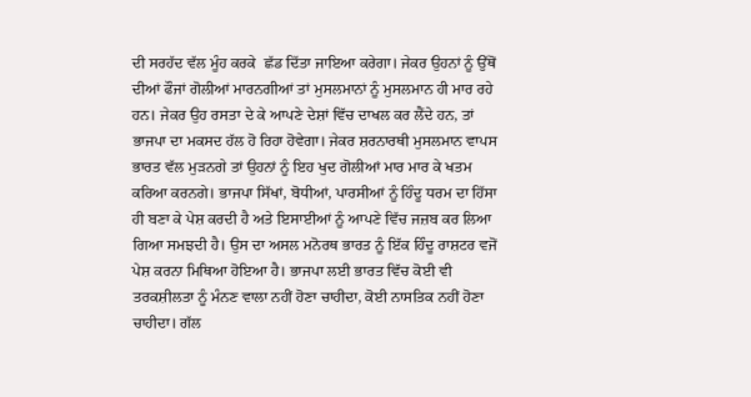ਦੀ ਸਰਹੱਦ ਵੱਲ ਮੂੰਹ ਕਰਕੇ  ਛੱਡ ਦਿੱਤਾ ਜਾਇਆ ਕਰੇਗਾ। ਜੇਕਰ ਉਹਨਾਂ ਨੂੰ ਉੱਥੋਂ ਦੀਆਂ ਫੌਜਾਂ ਗੋਲੀਆਂ ਮਾਰਨਗੀਆਂ ਤਾਂ ਮੁਸਲਮਾਨਾਂ ਨੂੰ ਮੁਸਲਮਾਨ ਹੀ ਮਾਰ ਰਹੇ ਹਨ। ਜੇਕਰ ਉਹ ਰਸਤਾ ਦੇ ਕੇ ਆਪਣੇ ਦੇਸ਼ਾਂ ਵਿੱਚ ਦਾਖਲ ਕਰ ਲੈਂਦੇ ਹਨ, ਤਾਂ ਭਾਜਪਾ ਦਾ ਮਕਸਦ ਹੱਲ ਹੋ ਰਿਹਾ ਹੋਵੇਗਾ। ਜੇਕਰ ਸ਼ਰਨਾਰਥੀ ਮੁਸਲਮਾਨ ਵਾਪਸ ਭਾਰਤ ਵੱਲ ਮੁੜਨਗੇ ਤਾਂ ਉਹਨਾਂ ਨੂੰ ਇਹ ਖੁਦ ਗੋਲੀਆਂ ਮਾਰ ਮਾਰ ਕੇ ਖਤਮ ਕਰਿਆ ਕਰਨਗੇ। ਭਾਜਪਾ ਸਿੱਖਾਂ, ਬੋਧੀਆਂ, ਪਾਰਸੀਆਂ ਨੂੰ ਹਿੰਦੂ ਧਰਮ ਦਾ ਹਿੱਸਾ ਹੀ ਬਣਾ ਕੇ ਪੇਸ਼ ਕਰਦੀ ਹੈ ਅਤੇ ਇਸਾਈਆਂ ਨੂੰ ਆਪਣੇ ਵਿੱਚ ਜਜ਼ਬ ਕਰ ਲਿਆ ਗਿਆ ਸਮਝਦੀ ਹੈ। ਉਸ ਦਾ ਅਸਲ ਮਨੋਰਥ ਭਾਰਤ ਨੂੰ ਇੱਕ ਹਿੰਦੂ ਰਾਸ਼ਟਰ ਵਜੋਂ ਪੇਸ਼ ਕਰਨਾ ਮਿਥਿਆ ਹੋਇਆ ਹੈ। ਭਾਜਪਾ ਲਈ ਭਾਰਤ ਵਿੱਚ ਕੋਈ ਵੀ ਤਰਕਸ਼ੀਲਤਾ ਨੂੰ ਮੰਨਣ ਵਾਲਾ ਨਹੀਂ ਹੋਣਾ ਚਾਹੀਦਾ, ਕੋਈ ਨਾਸਤਿਕ ਨਹੀਂ ਹੋਣਾ ਚਾਹੀਦਾ। ਗੱਲ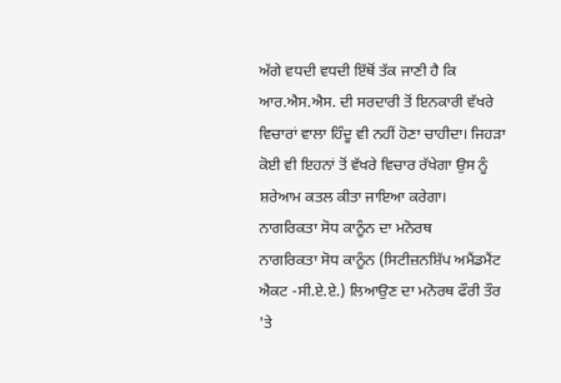ਅੱਗੇ ਵਧਦੀ ਵਧਦੀ ਇੱਥੋਂ ਤੱਕ ਜਾਣੀ ਹੈ ਕਿ ਆਰ.ਐਸ.ਐਸ. ਦੀ ਸਰਦਾਰੀ ਤੋਂ ਇਨਕਾਰੀ ਵੱਖਰੇ ਵਿਚਾਰਾਂ ਵਾਲਾ ਹਿੰਦੂ ਵੀ ਨਹੀਂ ਹੋਣਾ ਚਾਹੀਦਾ। ਜਿਹੜਾ ਕੋਈ ਵੀ ਇਹਨਾਂ ਤੋਂ ਵੱਖਰੇ ਵਿਚਾਰ ਰੱਖੇਗਾ ਉਸ ਨੂੰ ਸ਼ਰੇਆਮ ਕਤਲ ਕੀਤਾ ਜਾਇਆ ਕਰੇਗਾ।
ਨਾਗਰਿਕਤਾ ਸੋਧ ਕਾਨੂੰਨ ਦਾ ਮਨੋਰਥ
ਨਾਗਰਿਕਤਾ ਸੋਧ ਕਾਨੂੰਨ (ਸਿਟੀਜ਼ਨਸ਼ਿੱਪ ਅਮੈਂਡਮੈਂਟ ਐਕਟ -ਸੀ.ਏ.ਏ.) ਲਿਆਉਣ ਦਾ ਮਨੋਰਥ ਫੌਰੀ ਤੌਰ 'ਤੇ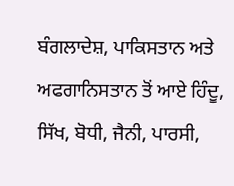ਬੰਗਲਾਦੇਸ਼, ਪਾਕਿਸਤਾਨ ਅਤੇ ਅਫਗਾਨਿਸਤਾਨ ਤੋਂ ਆਏ ਹਿੰਦੂ, ਸਿੱਖ, ਬੋਧੀ, ਜੈਨੀ, ਪਾਰਸੀ,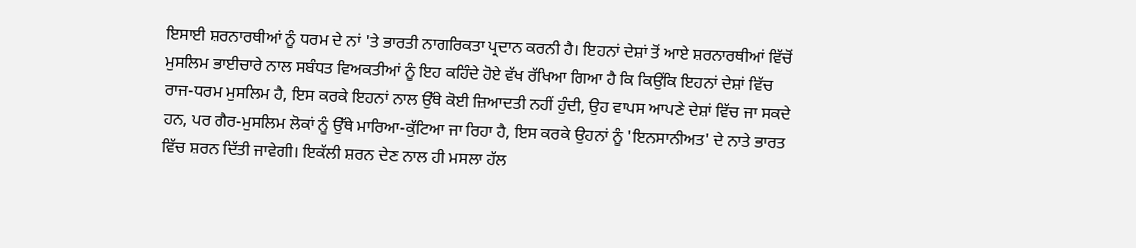ਇਸਾਈ ਸ਼ਰਨਾਰਥੀਆਂ ਨੂੰ ਧਰਮ ਦੇ ਨਾਂ 'ਤੇ ਭਾਰਤੀ ਨਾਗਰਿਕਤਾ ਪ੍ਰਦਾਨ ਕਰਨੀ ਹੈ। ਇਹਨਾਂ ਦੇਸ਼ਾਂ ਤੋਂ ਆਏ ਸ਼ਰਨਾਰਥੀਆਂ ਵਿੱਚੋਂ ਮੁਸਲਿਮ ਭਾਈਚਾਰੇ ਨਾਲ ਸਬੰਧਤ ਵਿਅਕਤੀਆਂ ਨੂੰ ਇਹ ਕਹਿੰਦੇ ਹੋਏ ਵੱਖ ਰੱਖਿਆ ਗਿਆ ਹੈ ਕਿ ਕਿਉਂਕਿ ਇਹਨਾਂ ਦੇਸ਼ਾਂ ਵਿੱਚ ਰਾਜ-ਧਰਮ ਮੁਸਲਿਮ ਹੈ, ਇਸ ਕਰਕੇ ਇਹਨਾਂ ਨਾਲ ਉੱਥੇ ਕੋਈ ਜ਼ਿਆਦਤੀ ਨਹੀਂ ਹੁੰਦੀ, ਉਹ ਵਾਪਸ ਆਪਣੇ ਦੇਸ਼ਾਂ ਵਿੱਚ ਜਾ ਸਕਦੇ ਹਨ, ਪਰ ਗੈਰ-ਮੁਸਲਿਮ ਲੋਕਾਂ ਨੂੰ ਉੱਥੇ ਮਾਰਿਆ-ਕੁੱਟਿਆ ਜਾ ਰਿਹਾ ਹੈ, ਇਸ ਕਰਕੇ ਉਹਨਾਂ ਨੂੰ 'ਇਨਸਾਨੀਅਤ' ਦੇ ਨਾਤੇ ਭਾਰਤ ਵਿੱਚ ਸ਼ਰਨ ਦਿੱਤੀ ਜਾਵੇਗੀ। ਇਕੱਲੀ ਸ਼ਰਨ ਦੇਣ ਨਾਲ ਹੀ ਮਸਲਾ ਹੱਲ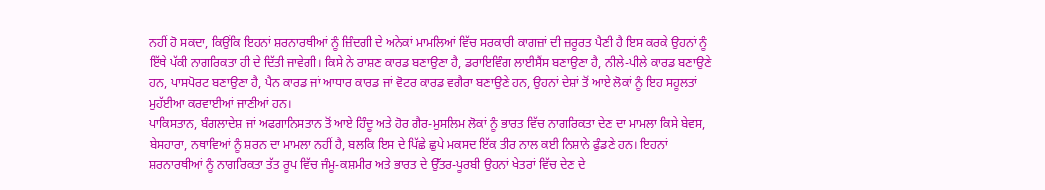ਨਹੀਂ ਹੋ ਸਕਦਾ, ਕਿਉਂਕਿ ਇਹਨਾਂ ਸ਼ਰਨਾਰਥੀਆਂ ਨੂੰ ਜ਼ਿੰਦਗੀ ਦੇ ਅਨੇਕਾਂ ਮਾਮਲਿਆਂ ਵਿੱਚ ਸਰਕਾਰੀ ਕਾਗਜ਼ਾਂ ਦੀ ਜ਼ਰੂਰਤ ਪੈਣੀ ਹੈ ਇਸ ਕਰਕੇ ਉਹਨਾਂ ਨੂੰ ਇੱਥੇ ਪੱਕੀ ਨਾਗਰਿਕਤਾ ਹੀ ਦੇ ਦਿੱਤੀ ਜਾਵੇਗੀ। ਕਿਸੇ ਨੇ ਰਾਸ਼ਣ ਕਾਰਡ ਬਣਾਉਣਾ ਹੈ, ਡਰਾਇਵਿੰਗ ਲਾਈਸੈਂਸ ਬਣਾਉਣਾ ਹੈ, ਨੀਲੇ-ਪੀਲੇ ਕਾਰਡ ਬਣਾਉਣੇ ਹਨ, ਪਾਸਪੋਰਟ ਬਣਾਉਣਾ ਹੈ, ਪੈਨ ਕਾਰਡ ਜਾਂ ਆਧਾਰ ਕਾਰਡ ਜਾਂ ਵੋਟਰ ਕਾਰਡ ਵਗੈਰਾ ਬਣਾਉਣੇ ਹਨ, ਉਹਨਾਂ ਦੇਸ਼ਾਂ ਤੋਂ ਆਏ ਲੋਕਾਂ ਨੂੰ ਇਹ ਸਹੂਲਤਾਂ ਮੁਹੱਈਆ ਕਰਵਾਈਆਂ ਜਾਣੀਆਂ ਹਨ।
ਪਾਕਿਸਤਾਨ, ਬੰਗਲਾਦੇਸ਼ ਜਾਂ ਅਫਗਾਨਿਸਤਾਨ ਤੋਂ ਆਏ ਹਿੰਦੂ ਅਤੇ ਹੋਰ ਗੈਰ-ਮੁਸਲਿਮ ਲੋਕਾਂ ਨੂੰ ਭਾਰਤ ਵਿੱਚ ਨਾਗਰਿਕਤਾ ਦੇਣ ਦਾ ਮਾਮਲਾ ਕਿਸੇ ਬੇਵਸ, ਬੇਸਹਾਰਾ, ਨਥਾਵਿਆਂ ਨੂੰ ਸ਼ਰਨ ਦਾ ਮਾਮਲਾ ਨਹੀਂ ਹੈ, ਬਲਕਿ ਇਸ ਦੇ ਪਿੱਛੇ ਛੁਪੇ ਮਕਸਦ ਇੱਕ ਤੀਰ ਨਾਲ ਕਈ ਨਿਸ਼ਾਨੇ ਫੁੰਡਣੇ ਹਨ। ਇਹਨਾਂ ਸ਼ਰਨਾਰਥੀਆਂ ਨੂੰ ਨਾਗਰਿਕਤਾ ਤੱਤ ਰੂਪ ਵਿੱਚ ਜੰਮੂ-ਕਸ਼ਮੀਰ ਅਤੇ ਭਾਰਤ ਦੇ ਉੱਤਰ-ਪੂਰਬੀ ਉਹਨਾਂ ਖੇਤਰਾਂ ਵਿੱਚ ਦੇਣ ਦੇ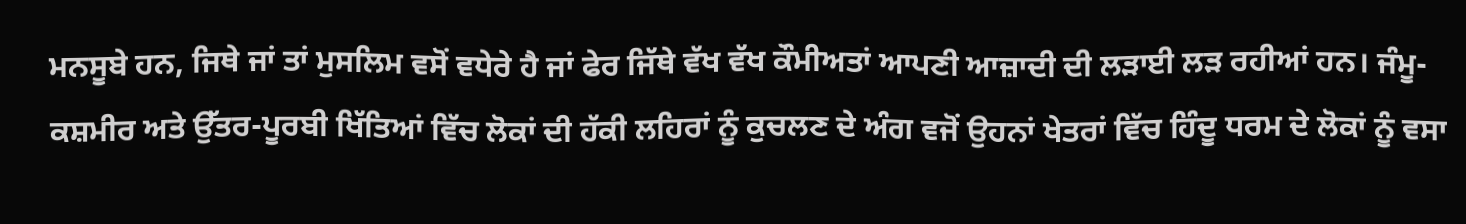ਮਨਸੂਬੇ ਹਨ, ਜਿਥੇ ਜਾਂ ਤਾਂ ਮੁਸਲਿਮ ਵਸੋਂ ਵਧੇਰੇ ਹੈ ਜਾਂ ਫੇਰ ਜਿੱਥੇ ਵੱਖ ਵੱਖ ਕੌਮੀਅਤਾਂ ਆਪਣੀ ਆਜ਼ਾਦੀ ਦੀ ਲੜਾਈ ਲੜ ਰਹੀਆਂ ਹਨ। ਜੰਮੂ-ਕਸ਼ਮੀਰ ਅਤੇ ਉੱਤਰ-ਪੂਰਬੀ ਖਿੱਤਿਆਂ ਵਿੱਚ ਲੋਕਾਂ ਦੀ ਹੱਕੀ ਲਹਿਰਾਂ ਨੂੰ ਕੁਚਲਣ ਦੇ ਅੰਗ ਵਜੋਂ ਉਹਨਾਂ ਖੇਤਰਾਂ ਵਿੱਚ ਹਿੰਦੂ ਧਰਮ ਦੇ ਲੋਕਾਂ ਨੂੰ ਵਸਾ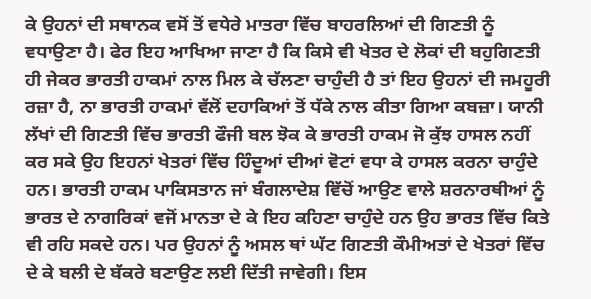ਕੇ ਉਹਨਾਂ ਦੀ ਸਥਾਨਕ ਵਸੋਂ ਤੋਂ ਵਧੇਰੇ ਮਾਤਰਾ ਵਿੱਚ ਬਾਹਰਲਿਆਂ ਦੀ ਗਿਣਤੀ ਨੂੰ ਵਧਾਉਣਾ ਹੈ। ਫੇਰ ਇਹ ਆਖਿਆ ਜਾਣਾ ਹੈ ਕਿ ਕਿਸੇ ਵੀ ਖੇਤਰ ਦੇ ਲੋਕਾਂ ਦੀ ਬਹੁਗਿਣਤੀ ਹੀ ਜੇਕਰ ਭਾਰਤੀ ਹਾਕਮਾਂ ਨਾਲ ਮਿਲ ਕੇ ਚੱਲਣਾ ਚਾਹੁੰਦੀ ਹੈ ਤਾਂ ਇਹ ਉਹਨਾਂ ਦੀ ਜਮਹੂਰੀ ਰਜ਼ਾ ਹੈ, ਨਾ ਭਾਰਤੀ ਹਾਕਮਾਂ ਵੱਲੋਂ ਦਹਾਕਿਆਂ ਤੋਂ ਧੱਕੇ ਨਾਲ ਕੀਤਾ ਗਿਆ ਕਬਜ਼ਾ। ਯਾਨੀ ਲੱਖਾਂ ਦੀ ਗਿਣਤੀ ਵਿੱਚ ਭਾਰਤੀ ਫੌਜੀ ਬਲ ਝੋਕ ਕੇ ਭਾਰਤੀ ਹਾਕਮ ਜੋ ਕੁੱਝ ਹਾਸਲ ਨਹੀਂ ਕਰ ਸਕੇ ਉਹ ਇਹਨਾਂ ਖੇਤਰਾਂ ਵਿੱਚ ਹਿੰਦੂਆਂ ਦੀਆਂ ਵੋਟਾਂ ਵਧਾ ਕੇ ਹਾਸਲ ਕਰਨਾ ਚਾਹੁੰਦੇ ਹਨ। ਭਾਰਤੀ ਹਾਕਮ ਪਾਕਿਸਤਾਨ ਜਾਂ ਬੰਗਲਾਦੇਸ਼ ਵਿੱਚੋਂ ਆਉਣ ਵਾਲੇ ਸ਼ਰਨਾਰਥੀਆਂ ਨੂੰ ਭਾਰਤ ਦੇ ਨਾਗਰਿਕਾਂ ਵਜੋਂ ਮਾਨਤਾ ਦੇ ਕੇ ਇਹ ਕਹਿਣਾ ਚਾਹੁੰਦੇ ਹਨ ਉਹ ਭਾਰਤ ਵਿੱਚ ਕਿਤੇ ਵੀ ਰਹਿ ਸਕਦੇ ਹਨ। ਪਰ ਉਹਨਾਂ ਨੂੰ ਅਸਲ ਥਾਂ ਘੱਟ ਗਿਣਤੀ ਕੌਮੀਅਤਾਂ ਦੇ ਖੇਤਰਾਂ ਵਿੱਚ ਦੇ ਕੇ ਬਲੀ ਦੇ ਬੱਕਰੇ ਬਣਾਉਣ ਲਈ ਦਿੱਤੀ ਜਾਵੇਗੀ। ਇਸ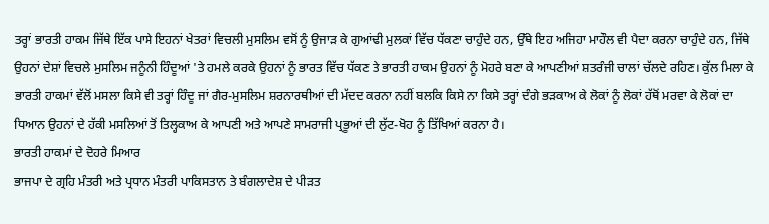ਤਰ੍ਹਾਂ ਭਾਰਤੀ ਹਾਕਮ ਜਿੱਥੇ ਇੱਕ ਪਾਸੇ ਇਹਨਾਂ ਖੇਤਰਾਂ ਵਿਚਲੀ ਮੁਸਲਿਮ ਵਸੋਂ ਨੂੰ ਉਜਾੜ ਕੇ ਗੁਆਂਢੀ ਮੁਲਕਾਂ ਵਿੱਚ ਧੱਕਣਾ ਚਾਹੁੰਦੇ ਹਨ, ਉੱਥੇ ਇਹ ਅਜਿਹਾ ਮਾਹੌਲ ਵੀ ਪੈਦਾ ਕਰਨਾ ਚਾਹੁੰਦੇ ਹਨ, ਜਿੱਥੇ ਉਹਨਾਂ ਦੇਸ਼ਾਂ ਵਿਚਲੇ ਮੁਸਲਿਮ ਜਨੂੰਨੀ ਹਿੰਦੂਆਂ 'ਤੇ ਹਮਲੇ ਕਰਕੇ ਉਹਨਾਂ ਨੂੰ ਭਾਰਤ ਵਿੱਚ ਧੱਕਣ ਤੇ ਭਾਰਤੀ ਹਾਕਮ ਉਹਨਾਂ ਨੂੰ ਮੋਹਰੇ ਬਣਾ ਕੇ ਆਪਣੀਆਂ ਸ਼ਤਰੰਜੀ ਚਾਲਾਂ ਚੱਲਦੇ ਰਹਿਣ। ਕੁੱਲ ਮਿਲਾ ਕੇ ਭਾਰਤੀ ਹਾਕਮਾਂ ਵੱਲੋਂ ਮਸਲਾ ਕਿਸੇ ਵੀ ਤਰ੍ਹਾਂ ਹਿੰਦੂ ਜਾਂ ਗੈਰ-ਮੁਸਲਿਮ ਸ਼ਰਨਾਰਥੀਆਂ ਦੀ ਮੱਦਦ ਕਰਨਾ ਨਹੀਂ ਬਲਕਿ ਕਿਸੇ ਨਾ ਕਿਸੇ ਤਰ੍ਹਾਂ ਦੰਗੇ ਭੜਕਾਅ ਕੇ ਲੋਕਾਂ ਨੂੰ ਲੋਕਾਂ ਹੱਥੋਂ ਮਰਵਾ ਕੇ ਲੋਕਾਂ ਦਾ ਧਿਆਨ ਉਹਨਾਂ ਦੇ ਹੱਕੀ ਮਸਲਿਆਂ ਤੋਂ ਤਿਲ੍ਹਕਾਅ ਕੇ ਆਪਣੀ ਅਤੇ ਆਪਣੇ ਸਾਮਰਾਜੀ ਪ੍ਰਭੂਆਂ ਦੀ ਲੁੱਟ-ਖੋਹ ਨੂੰ ਤਿੱਖਿਆਂ ਕਰਨਾ ਹੈ।
ਭਾਰਤੀ ਹਾਕਮਾਂ ਦੇ ਦੋਹਰੇ ਮਿਆਰ
ਭਾਜਪਾ ਦੇ ਗ੍ਰਹਿ ਮੰਤਰੀ ਅਤੇ ਪ੍ਰਧਾਨ ਮੰਤਰੀ ਪਾਕਿਸਤਾਨ ਤੇ ਬੰਗਲਾਦੇਸ਼ ਦੇ ਪੀੜਤ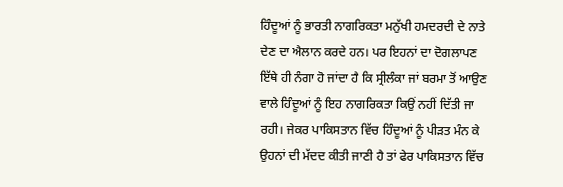ਹਿੰਦੂਆਂ ਨੂੰ ਭਾਰਤੀ ਨਾਗਰਿਕਤਾ ਮਨੁੱਖੀ ਹਮਦਰਦੀ ਦੇ ਨਾਤੇ ਦੇਣ ਦਾ ਐਲਾਨ ਕਰਦੇ ਹਨ। ਪਰ ਇਹਨਾਂ ਦਾ ਦੋਗਲਾਪਣ ਇੱਥੇ ਹੀ ਨੰਗਾ ਹੋ ਜਾਂਦਾ ਹੈ ਕਿ ਸ੍ਰੀਲੰਕਾ ਜਾਂ ਬਰਮਾ ਤੋਂ ਆਉਣ ਵਾਲੇ ਹਿੰਦੂਆਂ ਨੂੰ ਇਹ ਨਾਗਰਿਕਤਾ ਕਿਉਂ ਨਹੀਂ ਦਿੱਤੀ ਜਾ ਰਹੀ। ਜੇਕਰ ਪਾਕਿਸਤਾਨ ਵਿੱਚ ਹਿੰਦੂਆਂ ਨੂੰ ਪੀੜਤ ਮੰਨ ਕੇ ਉਹਨਾਂ ਦੀ ਮੱਦਦ ਕੀਤੀ ਜਾਣੀ ਹੈ ਤਾਂ ਫੇਰ ਪਾਕਿਸਤਾਨ ਵਿੱਚ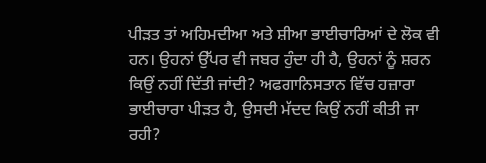ਪੀੜਤ ਤਾਂ ਅਹਿਮਦੀਆ ਅਤੇ ਸ਼ੀਆ ਭਾਈਚਾਰਿਆਂ ਦੇ ਲੋਕ ਵੀ ਹਨ। ਉਹਨਾਂ ਉੱਪਰ ਵੀ ਜਬਰ ਹੁੰਦਾ ਹੀ ਹੈ, ਉਹਨਾਂ ਨੂੰ ਸ਼ਰਨ ਕਿਉਂ ਨਹੀਂ ਦਿੱਤੀ ਜਾਂਦੀ? ਅਫਗਾਨਿਸਤਾਨ ਵਿੱਚ ਹਜ਼ਾਰਾ ਭਾਈਚਾਰਾ ਪੀੜਤ ਹੈ, ਉਸਦੀ ਮੱਦਦ ਕਿਉਂ ਨਹੀਂ ਕੀਤੀ ਜਾ ਰਹੀ?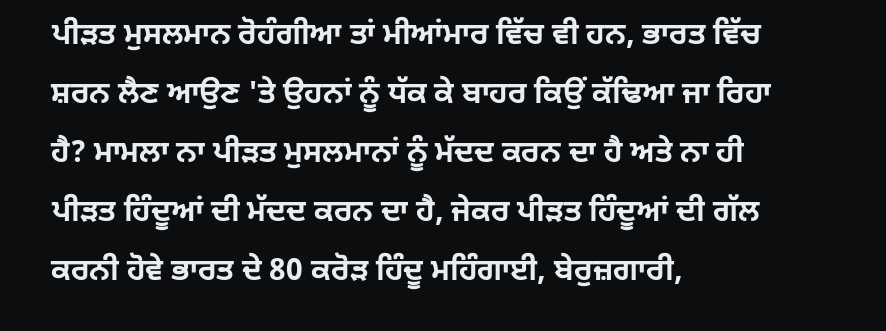ਪੀੜਤ ਮੁਸਲਮਾਨ ਰੋਹੰਗੀਆ ਤਾਂ ਮੀਆਂਮਾਰ ਵਿੱਚ ਵੀ ਹਨ, ਭਾਰਤ ਵਿੱਚ ਸ਼ਰਨ ਲੈਣ ਆਉਣ 'ਤੇ ਉਹਨਾਂ ਨੂੰ ਧੱਕ ਕੇ ਬਾਹਰ ਕਿਉਂ ਕੱਢਿਆ ਜਾ ਰਿਹਾ ਹੈ? ਮਾਮਲਾ ਨਾ ਪੀੜਤ ਮੁਸਲਮਾਨਾਂ ਨੂੰ ਮੱਦਦ ਕਰਨ ਦਾ ਹੈ ਅਤੇ ਨਾ ਹੀ ਪੀੜਤ ਹਿੰਦੂਆਂ ਦੀ ਮੱਦਦ ਕਰਨ ਦਾ ਹੈ, ਜੇਕਰ ਪੀੜਤ ਹਿੰਦੂਆਂ ਦੀ ਗੱਲ ਕਰਨੀ ਹੋਵੇ ਭਾਰਤ ਦੇ 80 ਕਰੋੜ ਹਿੰਦੂ ਮਹਿੰਗਾਈ, ਬੇਰੁਜ਼ਗਾਰੀ,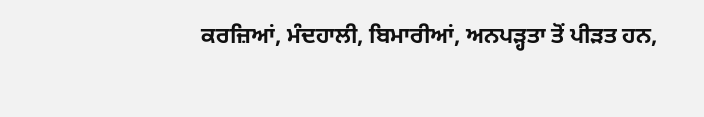ਕਰਜ਼ਿਆਂ, ਮੰਦਹਾਲੀ, ਬਿਮਾਰੀਆਂ, ਅਨਪੜ੍ਹਤਾ ਤੋਂ ਪੀੜਤ ਹਨ,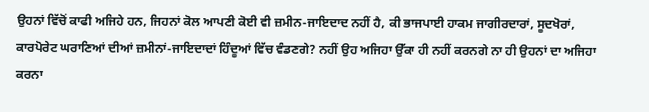ਉਹਨਾਂ ਵਿੱਚੋਂ ਕਾਫੀ ਅਜਿਹੇ ਹਨ, ਜਿਹਨਾਂ ਕੋਲ ਆਪਣੀ ਕੋਈ ਵੀ ਜ਼ਮੀਨ-ਜਾਇਦਾਦ ਨਹੀਂ ਹੈ, ਕੀ ਭਾਜਪਾਈ ਹਾਕਮ ਜਾਗੀਰਦਾਰਾਂ, ਸੂਦਖੋਰਾਂ, ਕਾਰਪੋਰੇਟ ਘਰਾਣਿਆਂ ਦੀਆਂ ਜ਼ਮੀਨਾਂ-ਜਾਇਦਾਦਾਂ ਹਿੰਦੂਆਂ ਵਿੱਚ ਵੰਡਣਗੇ? ਨਹੀਂ ਉਹ ਅਜਿਹਾ ਉੱਕਾ ਹੀ ਨਹੀਂ ਕਰਨਗੇ ਨਾ ਹੀ ਉਹਨਾਂ ਦਾ ਅਜਿਹਾ ਕਰਨਾ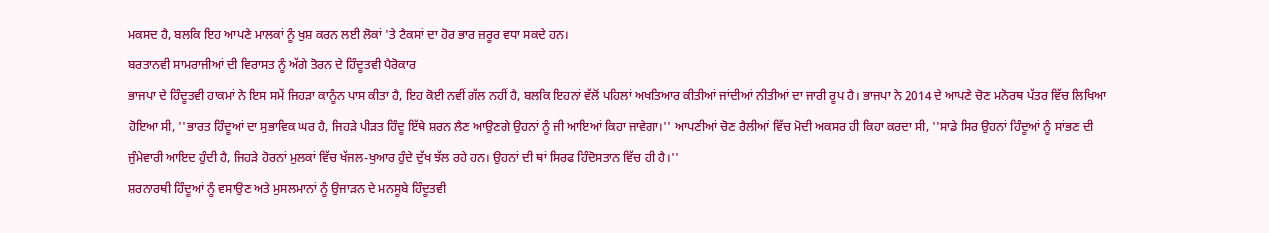ਮਕਸਦ ਹੈ, ਬਲਕਿ ਇਹ ਆਪਣੇ ਮਾਲਕਾਂ ਨੂੰ ਖੁਸ਼ ਕਰਨ ਲਈ ਲੋਕਾਂ 'ਤੇ ਟੈਕਸਾਂ ਦਾ ਹੋਰ ਭਾਰ ਜ਼ਰੂਰ ਵਧਾ ਸਕਦੇ ਹਨ।
ਬਰਤਾਨਵੀ ਸਾਮਰਾਜੀਆਂ ਦੀ ਵਿਰਾਸਤ ਨੂੰ ਅੱਗੇ ਤੋਰਨ ਦੇ ਹਿੰਦੂਤਵੀ ਪੈਰੋਕਾਰ
ਭਾਜਪਾ ਦੇ ਹਿੰਦੂਤਵੀ ਹਾਕਮਾਂ ਨੇ ਇਸ ਸਮੇਂ ਜਿਹੜਾ ਕਾਨੂੰਨ ਪਾਸ ਕੀਤਾ ਹੈ, ਇਹ ਕੋਈ ਨਵੀਂ ਗੱਲ ਨਹੀਂ ਹੈ, ਬਲਕਿ ਇਹਨਾਂ ਵੱਲੋਂ ਪਹਿਲਾਂ ਅਖਤਿਆਰ ਕੀਤੀਆਂ ਜਾਂਦੀਆਂ ਨੀਤੀਆਂ ਦਾ ਜਾਰੀ ਰੂਪ ਹੈ। ਭਾਜਪਾ ਨੇ 2014 ਦੇ ਆਪਣੇ ਚੋਣ ਮਨੋਰਥ ਪੱਤਰ ਵਿੱਚ ਲਿਖਿਆ ਹੋਇਆ ਸੀ, ''ਭਾਰਤ ਹਿੰਦੂਆਂ ਦਾ ਸੁਭਾਵਿਕ ਘਰ ਹੈ, ਜਿਹੜੇ ਪੀੜਤ ਹਿੰਦੂ ਇੱਥੇ ਸ਼ਰਨ ਲੈਣ ਆਉਣਗੇ ਉਹਨਾਂ ਨੂੰ ਜੀ ਆਇਆਂ ਕਿਹਾ ਜਾਵੇਗਾ।'' ਆਪਣੀਆਂ ਚੋਣ ਰੈਲੀਆਂ ਵਿੱਚ ਮੋਦੀ ਅਕਸਰ ਹੀ ਕਿਹਾ ਕਰਦਾ ਸੀ, ''ਸਾਡੇ ਸਿਰ ਉਹਨਾਂ ਹਿੰਦੂਆਂ ਨੂੰ ਸਾਂਭਣ ਦੀ ਜੁੰਮੇਵਾਰੀ ਆਇਦ ਹੁੰਦੀ ਹੈ, ਜਿਹੜੇ ਹੋਰਨਾਂ ਮੁਲਕਾਂ ਵਿੱਚ ਖੱਜਲ-ਖੁਆਰ ਹੁੰਦੇ ਦੁੱਖ ਝੱਲ ਰਹੇ ਹਨ। ਉਹਨਾਂ ਦੀ ਥਾਂ ਸਿਰਫ ਹਿੰਦੋਸਤਾਨ ਵਿੱਚ ਹੀ ਹੈ।''
ਸ਼ਰਨਾਰਥੀ ਹਿੰਦੂਆਂ ਨੂੰ ਵਸਾਉਣ ਅਤੇ ਮੁਸਲਮਾਨਾਂ ਨੂੰ ਉਜਾੜਨ ਦੇ ਮਨਸੂਬੇ ਹਿੰਦੂਤਵੀ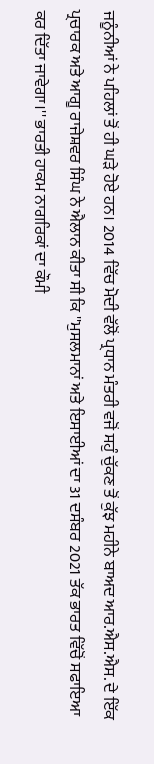ਜਨੂੰਨੀਆਂ ਨੇ ਪਹਿਲਾਂ ਤੋਂ ਹੀ ਘੜੇ ਹੋਏ ਹਨ। 2014 ਵਿੱਚ ਮੋਦੀ ਵੱਲੋਂ ਪ੍ਰਧਾਨ ਮੰਤਰੀ ਵਜੋਂ ਸਹੁੰ ਚੁੱਕਣ ਤੋਂ ਕੁੱਝ ਮਹੀਨੇ ਬਾਅਦ ਆਰ.ਐਸ.ਐਸ. ਦੇ ਇੱਕ ਪ੍ਰਚਾਰਕ ਅਤੇ ਆਗੂ ਰਾਜੇਸ਼ਵਰ ਸਿੰਘ ਨੇ ਐਲਾਨ ਕੀਤਾ ਸੀ ਕਿ ''ਮੁਸਲਮਾਨਾਂ ਅਤੇ ਇਸਾਈਆਂ ਦਾ 31 ਦਸੰਬਰ 2021 ਤੱਕ ਭਾਰਤ ਵਿੱਚੋਂ ਸਫਾਇਆ ਕਰ ਦਿੱਤਾ ਜਾਵੇਗਾ।'' ਭਾਰਤੀ ਹਾਕਮ ਨਾਗਰਿਕਾਂ ਦਾ ਕੌਮੀ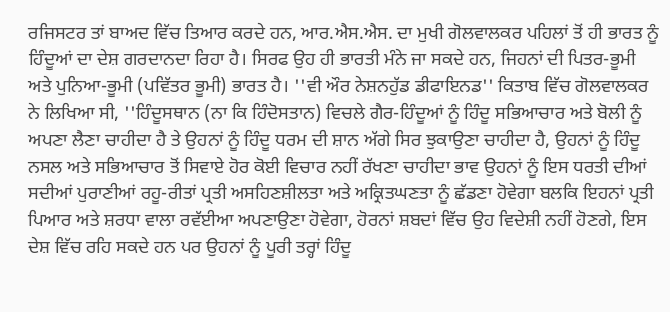ਰਜਿਸਟਰ ਤਾਂ ਬਾਅਦ ਵਿੱਚ ਤਿਆਰ ਕਰਦੇ ਹਨ, ਆਰ.ਐਸ.ਐਸ. ਦਾ ਮੁਖੀ ਗੋਲਵਾਲਕਰ ਪਹਿਲਾਂ ਤੋਂ ਹੀ ਭਾਰਤ ਨੂੰ ਹਿੰਦੂਆਂ ਦਾ ਦੇਸ਼ ਗਰਦਾਨਦਾ ਰਿਹਾ ਹੈ। ਸਿਰਫ ਉਹ ਹੀ ਭਾਰਤੀ ਮੰਨੇ ਜਾ ਸਕਦੇ ਹਨ, ਜਿਹਨਾਂ ਦੀ ਪਿਤਰ-ਭੂਮੀ ਅਤੇ ਪੁਨਿਆ-ਭੂਮੀ (ਪਵਿੱਤਰ ਭੂਮੀ) ਭਾਰਤ ਹੈ। ''ਵੀ ਔਰ ਨੇਸ਼ਨਹੁੱਡ ਡੀਫਾਇਨਡ'' ਕਿਤਾਬ ਵਿੱਚ ਗੋਲਵਾਲਕਰ ਨੇ ਲਿਖਿਆ ਸੀ, ''ਹਿੰਦੂਸਥਾਨ (ਨਾ ਕਿ ਹਿੰਦੋਸਤਾਨ) ਵਿਚਲੇ ਗੈਰ-ਹਿੰਦੂਆਂ ਨੂੰ ਹਿੰਦੂ ਸਭਿਆਚਾਰ ਅਤੇ ਬੋਲੀ ਨੂੰ ਅਪਣਾ ਲੈਣਾ ਚਾਹੀਦਾ ਹੈ ਤੇ ਉਹਨਾਂ ਨੂੰ ਹਿੰਦੂ ਧਰਮ ਦੀ ਸ਼ਾਨ ਅੱਗੇ ਸਿਰ ਝੁਕਾਉਣਾ ਚਾਹੀਦਾ ਹੈ, ਉਹਨਾਂ ਨੂੰ ਹਿੰਦੂ ਨਸਲ ਅਤੇ ਸਭਿਆਚਾਰ ਤੋਂ ਸਿਵਾਏ ਹੋਰ ਕੋਈ ਵਿਚਾਰ ਨਹੀਂ ਰੱਖਣਾ ਚਾਹੀਦਾ ਭਾਵ ਉਹਨਾਂ ਨੂੰ ਇਸ ਧਰਤੀ ਦੀਆਂ ਸਦੀਆਂ ਪੁਰਾਣੀਆਂ ਰਹੂ-ਰੀਤਾਂ ਪ੍ਰਤੀ ਅਸਹਿਣਸ਼ੀਲਤਾ ਅਤੇ ਅਕ੍ਰਿਤਘਣਤਾ ਨੂੰ ਛੱਡਣਾ ਹੋਵੇਗਾ ਬਲਕਿ ਇਹਨਾਂ ਪ੍ਰਤੀ ਪਿਆਰ ਅਤੇ ਸ਼ਰਧਾ ਵਾਲਾ ਰਵੱਈਆ ਅਪਣਾਉਣਾ ਹੋਵੇਗਾ, ਹੋਰਨਾਂ ਸ਼ਬਦਾਂ ਵਿੱਚ ਉਹ ਵਿਦੇਸ਼ੀ ਨਹੀਂ ਹੋਣਗੇ, ਇਸ ਦੇਸ਼ ਵਿੱਚ ਰਹਿ ਸਕਦੇ ਹਨ ਪਰ ਉਹਨਾਂ ਨੂੰ ਪੂਰੀ ਤਰ੍ਹਾਂ ਹਿੰਦੂ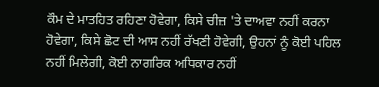ਕੌਮ ਦੇ ਮਾਤਹਿਤ ਰਹਿਣਾ ਹੋਵੇਗਾ, ਕਿਸੇ ਚੀਜ਼ 'ਤੇ ਦਾਅਵਾ ਨਹੀਂ ਕਰਨਾ ਹੋਵੇਗਾ, ਕਿਸੇ ਛੋਟ ਦੀ ਆਸ ਨਹੀਂ ਰੱਖਣੀ ਹੋਵੇਗੀ, ਉਹਨਾਂ ਨੂੰ ਕੋਈ ਪਹਿਲ ਨਹੀਂ ਮਿਲੇਗੀ, ਕੋਈ ਨਾਗਰਿਕ ਅਧਿਕਾਰ ਨਹੀਂ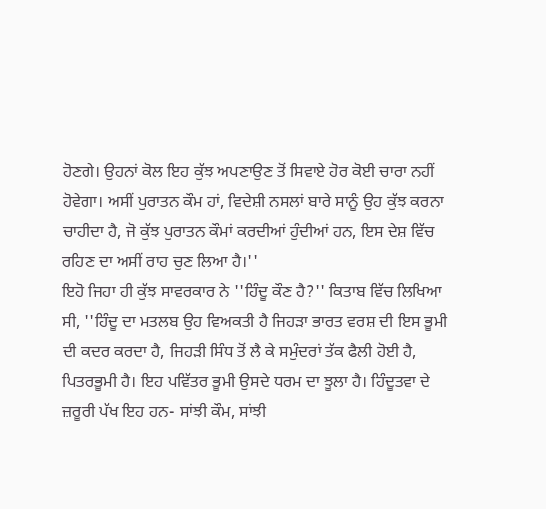ਹੋਣਗੇ। ਉਹਨਾਂ ਕੋਲ ਇਹ ਕੁੱਝ ਅਪਣਾਉਣ ਤੋਂ ਸਿਵਾਏ ਹੋਰ ਕੋਈ ਚਾਰਾ ਨਹੀਂ ਹੋਵੇਗਾ। ਅਸੀਂ ਪੁਰਾਤਨ ਕੌਮ ਹਾਂ, ਵਿਦੇਸ਼ੀ ਨਸਲਾਂ ਬਾਰੇ ਸਾਨੂੰ ਉਹ ਕੁੱਝ ਕਰਨਾ ਚਾਹੀਦਾ ਹੈ, ਜੋ ਕੁੱਝ ਪੁਰਾਤਨ ਕੌਮਾਂ ਕਰਦੀਆਂ ਹੁੰਦੀਆਂ ਹਨ, ਇਸ ਦੇਸ਼ ਵਿੱਚ ਰਹਿਣ ਦਾ ਅਸੀਂ ਰਾਹ ਚੁਣ ਲਿਆ ਹੈ।''
ਇਹੋ ਜਿਹਾ ਹੀ ਕੁੱਝ ਸਾਵਰਕਾਰ ਨੇ ''ਹਿੰਦੂ ਕੌਣ ਹੈ?'' ਕਿਤਾਬ ਵਿੱਚ ਲਿਖਿਆ ਸੀ, ''ਹਿੰਦੂ ਦਾ ਮਤਲਬ ਉਹ ਵਿਅਕਤੀ ਹੈ ਜਿਹੜਾ ਭਾਰਤ ਵਰਸ਼ ਦੀ ਇਸ ਭੂਮੀ ਦੀ ਕਦਰ ਕਰਦਾ ਹੈ, ਜਿਹੜੀ ਸਿੰਧ ਤੋਂ ਲੈ ਕੇ ਸਮੁੰਦਰਾਂ ਤੱਕ ਫੈਲੀ ਹੋਈ ਹੈ, ਪਿਤਰਭੂਮੀ ਹੈ। ਇਹ ਪਵਿੱਤਰ ਭੂਮੀ ਉਸਦੇ ਧਰਮ ਦਾ ਝੂਲਾ ਹੈ। ਹਿੰਦੂਤਵਾ ਦੇ ਜ਼ਰੂਰੀ ਪੱਖ ਇਹ ਹਨ- ਸਾਂਝੀ ਕੌਮ, ਸਾਂਝੀ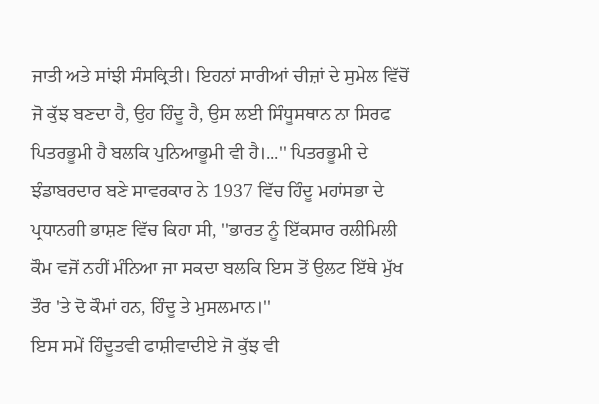ਜਾਤੀ ਅਤੇ ਸਾਂਝੀ ਸੰਸਕ੍ਰਿਤੀ। ਇਹਨਾਂ ਸਾਰੀਆਂ ਚੀਜ਼ਾਂ ਦੇ ਸੁਮੇਲ ਵਿੱਚੋਂ ਜੋ ਕੁੱਝ ਬਣਦਾ ਹੈ, ਉਹ ਹਿੰਦੂ ਹੈ, ਉਸ ਲਈ ਸਿੰਧੂਸਥਾਨ ਨਾ ਸਿਰਫ ਪਿਤਰਭੂਮੀ ਹੈ ਬਲਕਿ ਪੁਨਿਆਭੂਮੀ ਵੀ ਹੈ।...'' ਪਿਤਰਭੂਮੀ ਦੇ ਝੰਡਾਬਰਦਾਰ ਬਣੇ ਸਾਵਰਕਾਰ ਨੇ 1937 ਵਿੱਚ ਹਿੰਦੂ ਮਹਾਂਸਭਾ ਦੇ ਪ੍ਰਧਾਨਗੀ ਭਾਸ਼ਣ ਵਿੱਚ ਕਿਹਾ ਸੀ, ''ਭਾਰਤ ਨੂੰ ਇੱਕਸਾਰ ਰਲੀਮਿਲੀ ਕੌਮ ਵਜੋਂ ਨਹੀਂ ਮੰਨਿਆ ਜਾ ਸਕਦਾ ਬਲਕਿ ਇਸ ਤੋਂ ਉਲਟ ਇੱਥੇ ਮੁੱਖ ਤੌਰ 'ਤੇ ਦੋ ਕੌਮਾਂ ਹਨ, ਹਿੰਦੂ ਤੇ ਮੁਸਲਮਾਨ।''
ਇਸ ਸਮੇਂ ਹਿੰਦੂਤਵੀ ਫਾਸ਼ੀਵਾਦੀਏ ਜੋ ਕੁੱਝ ਵੀ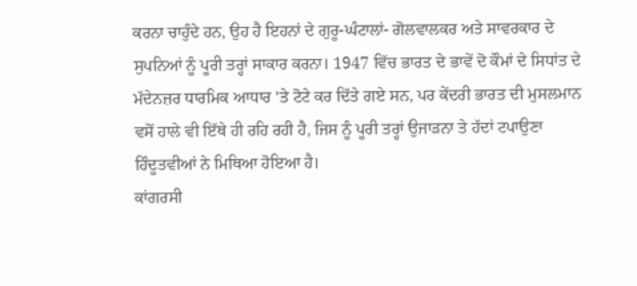ਕਰਨਾ ਚਾਹੁੰਦੇ ਹਨ, ਉਹ ਹੈ ਇਹਨਾਂ ਦੇ ਗੁਰੂ-ਘੰਟਾਲਾਂ- ਗੋਲਵਾਲਕਰ ਅਤੇ ਸਾਵਰਕਾਰ ਦੇ ਸੁਪਨਿਆਂ ਨੂੰ ਪੂਰੀ ਤਰ੍ਹਾਂ ਸਾਕਾਰ ਕਰਨਾ। 1947 ਵਿੱਚ ਭਾਰਤ ਦੇ ਭਾਵੇਂ ਦੋ ਕੌਮਾਂ ਦੇ ਸਿਧਾਂਤ ਦੇ ਮੱਦੇਨਜ਼ਰ ਧਾਰਮਿਕ ਆਧਾਰ 'ਤੇ ਟੋਟੇ ਕਰ ਦਿੱਤੇ ਗਏ ਸਨ, ਪਰ ਕੇਂਦਰੀ ਭਾਰਤ ਦੀ ਮੁਸਲਮਾਨ ਵਸੋਂ ਹਾਲੇ ਵੀ ਇੱਥੇ ਹੀ ਰਹਿ ਰਹੀ ਹੈ, ਜਿਸ ਨੂੰ ਪੂਰੀ ਤਰ੍ਹਾਂ ਉਜਾੜਨਾ ਤੇ ਹੱਦਾਂ ਟਪਾਉਣਾ ਹਿੰਦੂਤਵੀਆਂ ਨੇ ਮਿਥਿਆ ਹੋਇਆ ਹੈ।
ਕਾਂਗਰਸੀ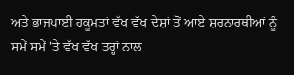ਅਤੇ ਭਾਜਪਾਈ ਹਕੂਮਤਾਂ ਵੱਖ ਵੱਖ ਦੇਸ਼ਾਂ ਤੋਂ ਆਏ ਸ਼ਰਨਾਰਥੀਆਂ ਨੂੰ ਸਮੇਂ ਸਮੇਂ 'ਤੇ ਵੱਖ ਵੱਖ ਤਰ੍ਹਾਂ ਨਾਲ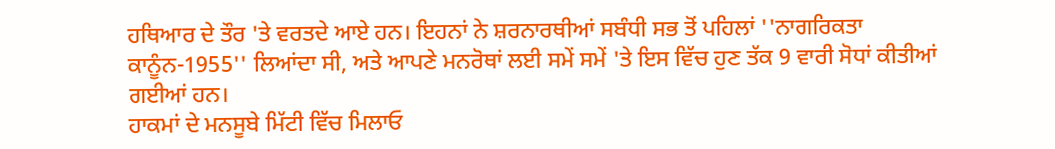ਹਥਿਆਰ ਦੇ ਤੌਰ 'ਤੇ ਵਰਤਦੇ ਆਏ ਹਨ। ਇਹਨਾਂ ਨੇ ਸ਼ਰਨਾਰਥੀਆਂ ਸਬੰਧੀ ਸਭ ਤੋਂ ਪਹਿਲਾਂ ''ਨਾਗਰਿਕਤਾ ਕਾਨੂੰਨ-1955'' ਲਿਆਂਦਾ ਸੀ, ਅਤੇ ਆਪਣੇ ਮਨਰੋਥਾਂ ਲਈ ਸਮੇਂ ਸਮੇਂ 'ਤੇ ਇਸ ਵਿੱਚ ਹੁਣ ਤੱਕ 9 ਵਾਰੀ ਸੋਧਾਂ ਕੀਤੀਆਂ ਗਈਆਂ ਹਨ।
ਹਾਕਮਾਂ ਦੇ ਮਨਸੂਬੇ ਮਿੱਟੀ ਵਿੱਚ ਮਿਲਾਓ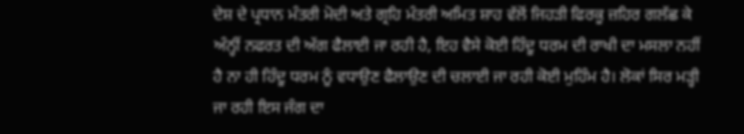ਦੇਸ਼ ਦੇ ਪ੍ਰਧਾਨ ਮੰਤਰੀ ਮੋਦੀ ਅਤੇ ਗ੍ਰਹਿ ਮੰਤਰੀ ਅਮਿਤ ਸ਼ਾਹ ਵੱਲੋਂ ਜਿਹੜੀ ਫਿਰਕੂ ਜ਼ਹਿਰ ਗਲੱਛ ਕੇ ਅੰਨ੍ਹੀਂ ਨਫਰਤ ਦੀ ਅੱਗ ਫੈਲਾਈ ਜਾ ਰਹੀ ਹੈ, ਇਹ ਵੈਸੇ ਕੋਈ ਹਿੰਦੂ ਧਰਮ ਦੀ ਰਾਖੀ ਦਾ ਮਸਲਾ ਨਹੀਂ ਹੈ ਨਾ ਹੀ ਹਿੰਦੂ ਧਰਮ ਨੂੰ ਵਧਾਉਣ ਫੈਲਾਉਣ ਦੀ ਚਲਾਈ ਜਾ ਰਹੀ ਕੋਈ ਮੁਹਿੰਮ ਹੈ। ਲੋਕਾਂ ਸਿਰ ਮੜ੍ਹੀ ਜਾ ਰਹੀ ਇਸ ਜੰਗ ਦਾ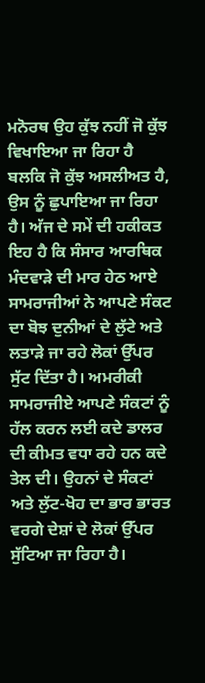ਮਨੋਰਥ ਉਹ ਕੁੱਝ ਨਹੀਂ ਜੋ ਕੁੱਝ ਵਿਖਾਇਆ ਜਾ ਰਿਹਾ ਹੈ ਬਲਕਿ ਜੋ ਕੁੱਝ ਅਸਲੀਅਤ ਹੈ, ਉਸ ਨੂੰ ਛੁਪਾਇਆ ਜਾ ਰਿਹਾ ਹੈ। ਅੱਜ ਦੇ ਸਮੇਂ ਦੀ ਹਕੀਕਤ ਇਹ ਹੈ ਕਿ ਸੰਸਾਰ ਆਰਥਿਕ ਮੰਦਵਾੜੇ ਦੀ ਮਾਰ ਹੇਠ ਆਏ ਸਾਮਰਾਜੀਆਂ ਨੇ ਆਪਣੇ ਸੰਕਟ ਦਾ ਬੋਝ ਦੁਨੀਆਂ ਦੇ ਲੁੱਟੇ ਅਤੇ ਲਤਾੜੇ ਜਾ ਰਹੇ ਲੋਕਾਂ ਉੱਪਰ ਸੁੱਟ ਦਿੱਤਾ ਹੈ। ਅਮਰੀਕੀ ਸਾਮਰਾਜੀਏ ਆਪਣੇ ਸੰਕਟਾਂ ਨੂੰ ਹੱਲ ਕਰਨ ਲਈ ਕਦੇ ਡਾਲਰ ਦੀ ਕੀਮਤ ਵਧਾ ਰਹੇ ਹਨ ਕਦੇ ਤੇਲ ਦੀ। ਉਹਨਾਂ ਦੇ ਸੰਕਟਾਂ ਅਤੇ ਲੁੱਟ-ਖੋਹ ਦਾ ਭਾਰ ਭਾਰਤ ਵਰਗੇ ਦੇਸ਼ਾਂ ਦੇ ਲੋਕਾਂ ਉੱਪਰ ਸੁੱਟਿਆ ਜਾ ਰਿਹਾ ਹੈ।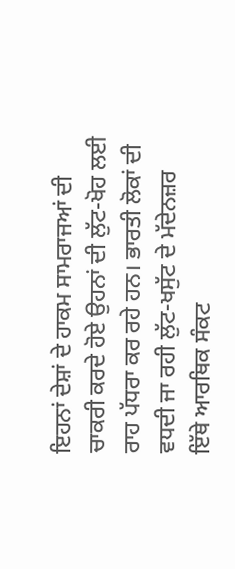ਇਹਨਾਂ ਦੇਸ਼ਾਂ ਦੇ ਹਾਕਮ ਸਾਮਰਾਜਆਂ ਦੀ ਚਾਕਰੀ ਕਰਦੇ ਹੋਏ ਉਹਨਾਂ ਦੀ ਲੁੱਟ-ਖੋਹ ਲਈ ਰਾਹ ਪੱਧਰਾ ਕਰ ਰਹੇ ਹਨ। ਭਾਰਤੀ ਲੋਕਾਂ ਦੀ ਵਧਦੀ ਜਾ ਰਹੀ ਲੁੱਟ-ਖਸੁੱਟ ਦੇ ਮੱਦੇਨਜ਼ਰ ਇੱਥੇ ਆਰਥਿਕ ਸੰਕਟ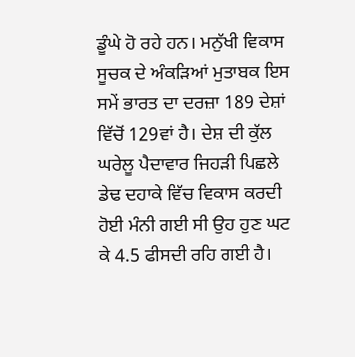ਡੂੰਘੇ ਹੋ ਰਹੇ ਹਨ। ਮਨੁੱਖੀ ਵਿਕਾਸ ਸੂਚਕ ਦੇ ਅੰਕੜਿਆਂ ਮੁਤਾਬਕ ਇਸ ਸਮੇਂ ਭਾਰਤ ਦਾ ਦਰਜ਼ਾ 189 ਦੇਸ਼ਾਂ ਵਿੱਚੋਂ 129ਵਾਂ ਹੈ। ਦੇਸ਼ ਦੀ ਕੁੱਲ ਘਰੇਲੂ ਪੈਦਾਵਾਰ ਜਿਹੜੀ ਪਿਛਲੇ ਡੇਢ ਦਹਾਕੇ ਵਿੱਚ ਵਿਕਾਸ ਕਰਦੀ ਹੋਈ ਮੰਨੀ ਗਈ ਸੀ ਉਹ ਹੁਣ ਘਟ ਕੇ 4.5 ਫੀਸਦੀ ਰਹਿ ਗਈ ਹੈ।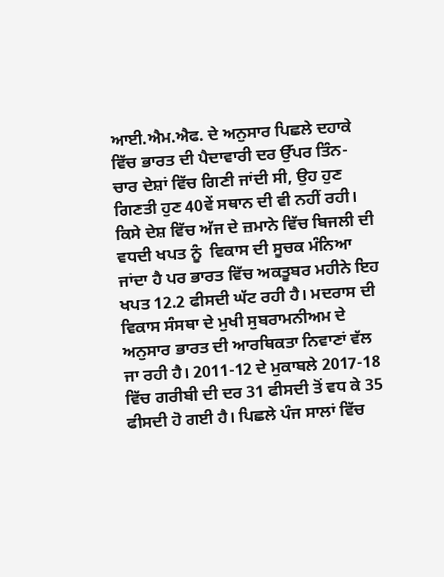ਆਈ.ਐਮ.ਐਫ. ਦੇ ਅਨੁਸਾਰ ਪਿਛਲੇ ਦਹਾਕੇ ਵਿੱਚ ਭਾਰਤ ਦੀ ਪੈਦਾਵਾਰੀ ਦਰ ਉੱਪਰ ਤਿੰਨ-ਚਾਰ ਦੇਸ਼ਾਂ ਵਿੱਚ ਗਿਣੀ ਜਾਂਦੀ ਸੀ, ਉਹ ਹੁਣ ਗਿਣਤੀ ਹੁਣ 40ਵੇਂ ਸਥਾਨ ਦੀ ਵੀ ਨਹੀਂ ਰਹੀ। ਕਿਸੇ ਦੇਸ਼ ਵਿੱਚ ਅੱਜ ਦੇ ਜ਼ਮਾਨੇ ਵਿੱਚ ਬਿਜਲੀ ਦੀ ਵਧਦੀ ਖਪਤ ਨੂੰ  ਵਿਕਾਸ ਦੀ ਸੂਚਕ ਮੰਨਿਆ ਜਾਂਦਾ ਹੈ ਪਰ ਭਾਰਤ ਵਿੱਚ ਅਕਤੂਬਰ ਮਹੀਨੇ ਇਹ ਖਪਤ 12.2 ਫੀਸਦੀ ਘੱਟ ਰਹੀ ਹੈ। ਮਦਰਾਸ ਦੀ ਵਿਕਾਸ ਸੰਸਥਾ ਦੇ ਮੁਖੀ ਸੁਬਰਾਮਨੀਅਮ ਦੇ ਅਨੁਸਾਰ ਭਾਰਤ ਦੀ ਆਰਥਿਕਤਾ ਨਿਵਾਣਾਂ ਵੱਲ ਜਾ ਰਹੀ ਹੈ। 2011-12 ਦੇ ਮੁਕਾਬਲੇ 2017-18 ਵਿੱਚ ਗਰੀਬੀ ਦੀ ਦਰ 31 ਫੀਸਦੀ ਤੋਂ ਵਧ ਕੇ 35 ਫੀਸਦੀ ਹੋ ਗਈ ਹੈ। ਪਿਛਲੇ ਪੰਜ ਸਾਲਾਂ ਵਿੱਚ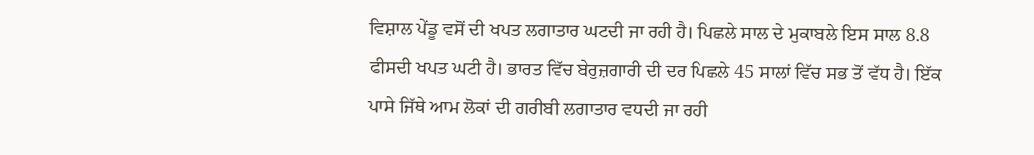ਵਿਸ਼ਾਲ ਪੇਂਡੂ ਵਸੋਂ ਦੀ ਖਪਤ ਲਗਾਤਾਰ ਘਟਦੀ ਜਾ ਰਹੀ ਹੈ। ਪਿਛਲੇ ਸਾਲ ਦੇ ਮੁਕਾਬਲੇ ਇਸ ਸਾਲ 8.8 ਫੀਸਦੀ ਖਪਤ ਘਟੀ ਹੈ। ਭਾਰਤ ਵਿੱਚ ਬੇਰੁਜ਼ਗਾਰੀ ਦੀ ਦਰ ਪਿਛਲੇ 45 ਸਾਲਾਂ ਵਿੱਚ ਸਭ ਤੋਂ ਵੱਧ ਹੈ। ਇੱਕ ਪਾਸੇ ਜਿੱਥੇ ਆਮ ਲੋਕਾਂ ਦੀ ਗਰੀਬੀ ਲਗਾਤਾਰ ਵਧਦੀ ਜਾ ਰਹੀ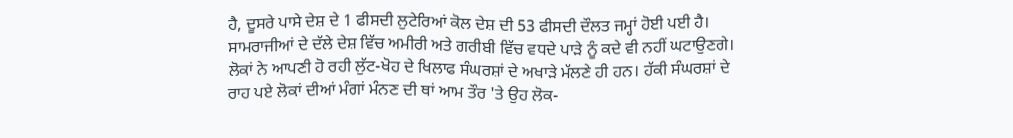ਹੈ, ਦੂਸਰੇ ਪਾਸੇ ਦੇਸ਼ ਦੇ 1 ਫੀਸਦੀ ਲੁਟੇਰਿਆਂ ਕੋਲ ਦੇਸ਼ ਦੀ 53 ਫੀਸਦੀ ਦੌਲਤ ਜਮ੍ਹਾਂ ਹੋਈ ਪਈ ਹੈ।
ਸਾਮਰਾਜੀਆਂ ਦੇ ਦੱਲੇ ਦੇਸ਼ ਵਿੱਚ ਅਮੀਰੀ ਅਤੇ ਗਰੀਬੀ ਵਿੱਚ ਵਧਦੇ ਪਾੜੇ ਨੂੰ ਕਦੇ ਵੀ ਨਹੀਂ ਘਟਾਉਣਗੇ। ਲੋਕਾਂ ਨੇ ਆਪਣੀ ਹੋ ਰਹੀ ਲੁੱਟ-ਖੋਹ ਦੇ ਖਿਲਾਫ ਸੰਘਰਸ਼ਾਂ ਦੇ ਅਖਾੜੇ ਮੱਲਣੇ ਹੀ ਹਨ। ਹੱਕੀ ਸੰਘਰਸ਼ਾਂ ਦੇ ਰਾਹ ਪਏ ਲੋਕਾਂ ਦੀਆਂ ਮੰਗਾਂ ਮੰਨਣ ਦੀ ਥਾਂ ਆਮ ਤੌਰ 'ਤੇ ਉਹ ਲੋਕ-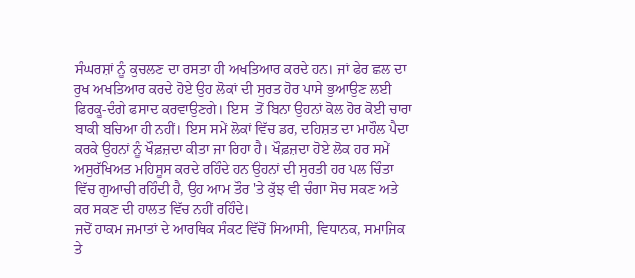ਸੰਘਰਸ਼ਾਂ ਨੂੰ ਕੁਚਲਣ ਦਾ ਰਸਤਾ ਹੀ ਅਖਤਿਆਰ ਕਰਦੇ ਹਨ। ਜਾਂ ਫੇਰ ਛਲ ਦਾ ਰੁਖ ਅਖਤਿਆਰ ਕਰਦੇ ਹੋਏ ਉਹ ਲੋਕਾਂ ਦੀ ਸੁਰਤ ਹੋਰ ਪਾਸੇ ਭੁਆਉਣ ਲਈ ਫਿਰਕੂ-ਦੰਗੇ ਫਸਾਦ ਕਰਵਾਉਣਗੇ। ਇਸ  ਤੋਂ ਬਿਨਾ ਉਹਨਾਂ ਕੋਲ ਹੋਰ ਕੋਈ ਚਾਰਾ ਬਾਕੀ ਬਚਿਆ ਹੀ ਨਹੀਂ। ਇਸ ਸਮੇਂ ਲੋਕਾਂ ਵਿੱਚ ਡਰ, ਦਹਿਸ਼ਤ ਦਾ ਮਾਹੌਲ ਪੈਦਾ ਕਰਕੇ ਉਹਨਾਂ ਨੂੰ ਖੌਫ਼ਜ਼ਦਾ ਕੀਤਾ ਜਾ ਰਿਹਾ ਹੈ। ਖੌਫ਼ਜ਼ਦਾ ਹੋਏ ਲੋਕ ਹਰ ਸਮੇਂ ਅਸੁਰੱਖਿਅਤ ਮਹਿਸੂਸ ਕਰਦੇ ਰਹਿੰਦੇ ਹਨ ਉਹਨਾਂ ਦੀ ਸੁਰਤੀ ਹਰ ਪਲ ਚਿੰਤਾ ਵਿੱਚ ਗੁਆਚੀ ਰਹਿੰਦੀ ਹੈ, ਉਹ ਆਮ ਤੌਰ 'ਤੇ ਕੁੱਝ ਵੀ ਚੰਗਾ ਸੋਚ ਸਕਣ ਅਤੇ ਕਰ ਸਕਣ ਦੀ ਹਾਲਤ ਵਿੱਚ ਨਹੀਂ ਰਹਿੰਦੇ।
ਜਦੋਂ ਹਾਕਮ ਜਮਾਤਾਂ ਦੇ ਆਰਥਿਕ ਸੰਕਟ ਵਿੱਚੋਂ ਸਿਆਸੀ, ਵਿਧਾਨਕ, ਸਮਾਜਿਕ ਤੇ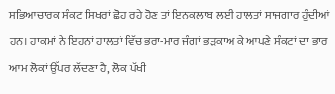ਸਭਿਆਚਾਰਕ ਸੰਕਟ ਸਿਖਰਾਂ ਛੋਹ ਰਹੇ ਹੋਣ ਤਾਂ ਇਨਕਲਾਬ ਲਈ ਹਾਲਤਾਂ ਸਾਜਗਾਰ ਹੁੰਦੀਆਂ ਹਨ। ਹਾਕਮਾਂ ਨੇ ਇਹਨਾਂ ਹਾਲਤਾਂ ਵਿੱਚ ਭਰਾ-ਮਾਰ ਜੰਗਾਂ ਭੜਕਾਅ ਕੇ ਆਪਣੇ ਸੰਕਟਾਂ ਦਾ ਭਾਰ ਆਮ ਲੋਕਾਂ ਉੱਪਰ ਲੱਦਣਾ ਹੈ, ਲੋਕ ਪੱਖੀ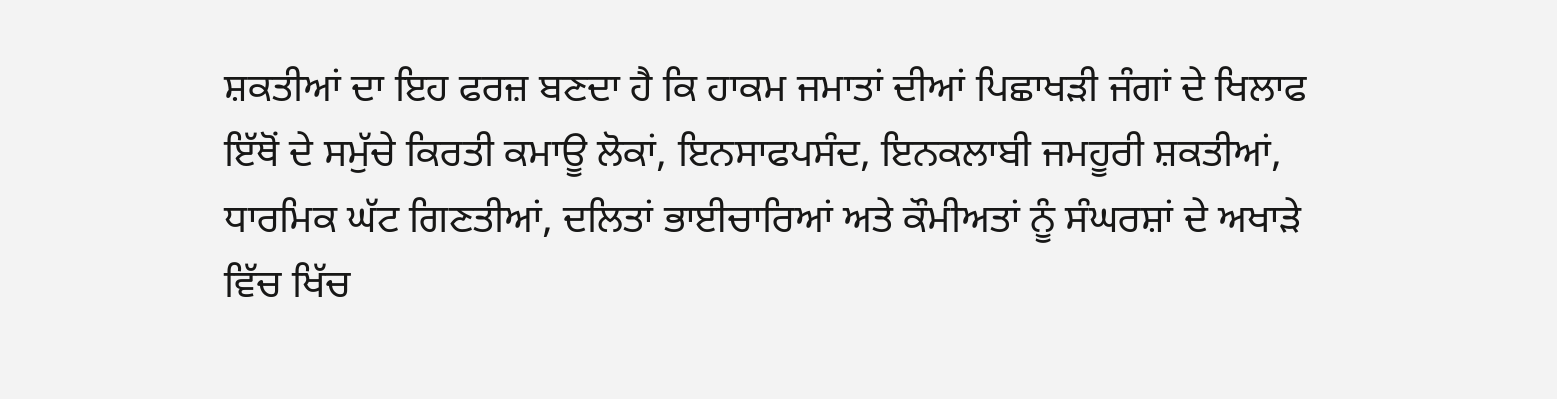ਸ਼ਕਤੀਆਂ ਦਾ ਇਹ ਫਰਜ਼ ਬਣਦਾ ਹੈ ਕਿ ਹਾਕਮ ਜਮਾਤਾਂ ਦੀਆਂ ਪਿਛਾਖੜੀ ਜੰਗਾਂ ਦੇ ਖਿਲਾਫ ਇੱਥੋਂ ਦੇ ਸਮੁੱਚੇ ਕਿਰਤੀ ਕਮਾਊ ਲੋਕਾਂ, ਇਨਸਾਫਪਸੰਦ, ਇਨਕਲਾਬੀ ਜਮਹੂਰੀ ਸ਼ਕਤੀਆਂ, ਧਾਰਮਿਕ ਘੱਟ ਗਿਣਤੀਆਂ, ਦਲਿਤਾਂ ਭਾਈਚਾਰਿਆਂ ਅਤੇ ਕੌਮੀਅਤਾਂ ਨੂੰ ਸੰਘਰਸ਼ਾਂ ਦੇ ਅਖਾੜੇ ਵਿੱਚ ਖਿੱਚ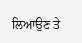ਲਿਆਉਣ ਤੇ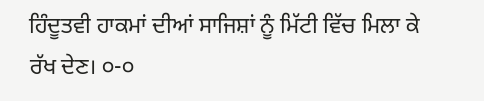ਹਿੰਦੂਤਵੀ ਹਾਕਮਾਂ ਦੀਆਂ ਸਾਜਿਸ਼ਾਂ ਨੂੰ ਮਿੱਟੀ ਵਿੱਚ ਮਿਲਾ ਕੇ ਰੱਖ ਦੇਣ। ੦-੦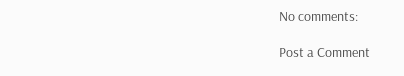No comments:

Post a Comment